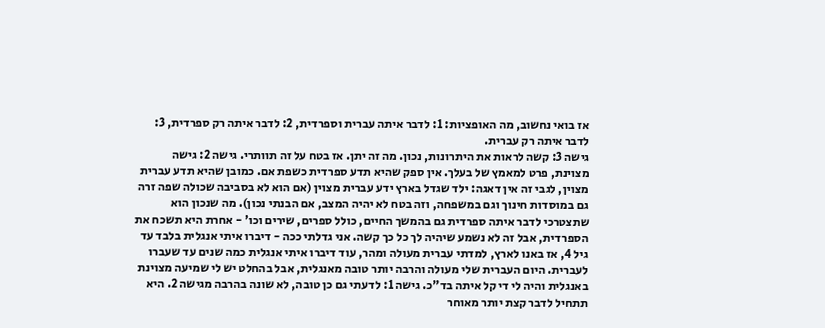אז בואי נחשוב, מה האופציות: 1: לדבר איתה עברית וספרדית, 2: לדבר איתה רק ספרדית, 3: לדבר איתה רק עברית.
גישה 3: קשה לראות את היתרונות, נכון. מה זה יתן. אז בטח על זה תוותרי. גישה 2: גישה מצוינת, פרט למאמץ של בעלך. אין ספק שהיא תדע ספרדית כשפת אם. כמובן שהיא תדע עברית מצוין, לגבי זה אין דאגה: ילד שגדל בארץ ידע עברית מצוין (אם הוא לא בסביבה שכולה שפה זרה גם במוסדות חינוך וגם במשפחה, וזה בטח לא יהיה המצב, אם הבנתי נכון). מה שנכון הוא שתצטרכי לדבר איתה ספרדית גם בהמשך החיים, כולל ספרים, שירים וכו' - אחרת היא תשכח את הספרדית, אבל זה לא נשמע שיהיה לך כל כך קשה. אני גדלתי ככה - דיברו איתי אנגלית בלבד עד גיל 4, אז באנו לארץ, למדתי עברית מעולה ומהר, עוד דיברו איתי אנגלית כמה שנים עד שעברו לעברית. היום העברית שלי מעולה והרבה יותר טובה מאנגלית, אבל בהחלט יש לי שמיעה מצוינת באנגלית והיה לי די קל איתה בד"כ. גישה 1: לדעתי גם כן טובה, לא שונה בהרבה מגישה 2. היא תתחיל לדבר קצת יותר מאוחר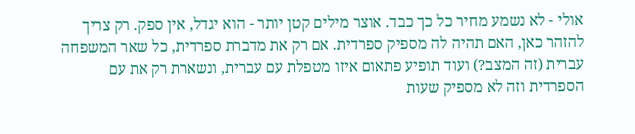אולי - לא נשמע מחיר כל כך כבד. אוצר מילים קטן יותר - הוא יגדל, אין ספק. רק צריך להזהר כאן, האם תהיה לה מספיק ספרדית. אם רק את מדברת ספרדית, כל שאר המשפחה עברית (זה המצב?) ועוד תופיע פתאום איזו מטפלת עם עברית, ונשארת רק את עם הספרדית וזה לא מספיק שעות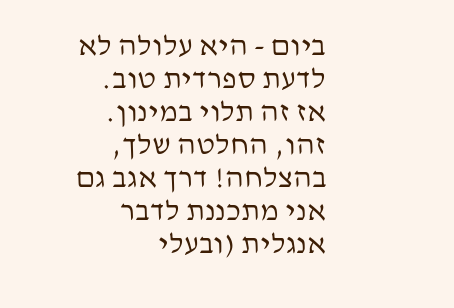ביום - היא עלולה לא לדעת ספרדית טוב. אז זה תלוי במינון.
זהו, החלטה שלך, בהצלחה! דרך אגב גם אני מתכננת לדבר אנגלית (ובעלי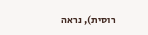רוסית), נראה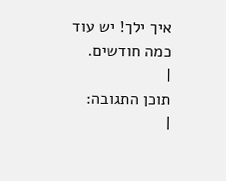איך ילך! יש עוד כמה חודשים.
|
תוכן התגובה:
|